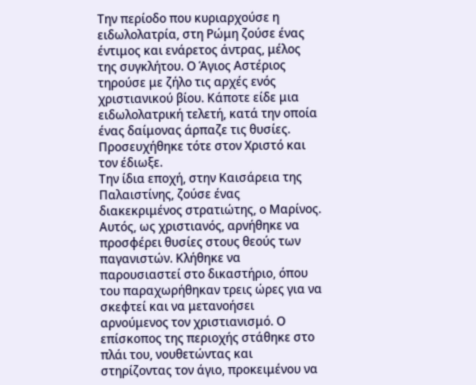Την περίοδο που κυριαρχούσε η ειδωλολατρία, στη Ρώμη ζούσε ένας έντιμος και ενάρετος άντρας, μέλος της συγκλήτου. Ο Άγιος Αστέριος τηρούσε με ζήλο τις αρχές ενός χριστιανικού βίου. Κάποτε είδε μια ειδωλολατρική τελετή, κατά την οποία ένας δαίμονας άρπαζε τις θυσίες. Προσευχήθηκε τότε στον Χριστό και τον έδιωξε.
Την ίδια εποχή, στην Καισάρεια της Παλαιστίνης, ζούσε ένας διακεκριμένος στρατιώτης, ο Μαρίνος. Αυτός, ως χριστιανός, αρνήθηκε να προσφέρει θυσίες στους θεούς των παγανιστών. Κλήθηκε να παρουσιαστεί στο δικαστήριο, όπου του παραχωρήθηκαν τρεις ώρες για να σκεφτεί και να μετανοήσει αρνούμενος τον χριστιανισμό. Ο επίσκοπος της περιοχής στάθηκε στο πλάι του, νουθετώντας και στηρίζοντας τον άγιο, προκειμένου να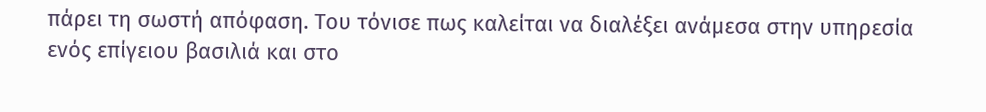πάρει τη σωστή απόφαση. Του τόνισε πως καλείται να διαλέξει ανάμεσα στην υπηρεσία ενός επίγειου βασιλιά και στο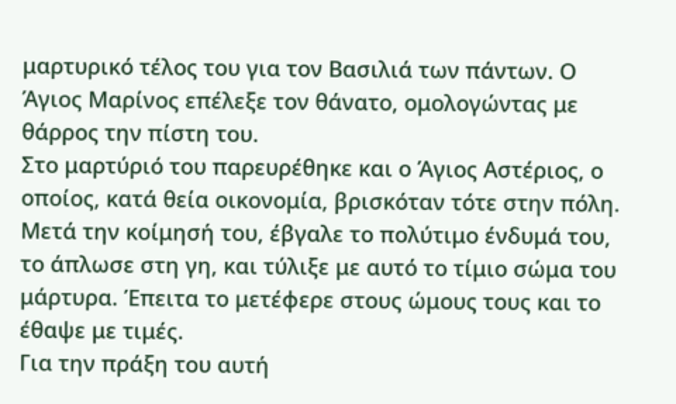μαρτυρικό τέλος του για τον Βασιλιά των πάντων. Ο Άγιος Μαρίνος επέλεξε τον θάνατο, ομολογώντας με θάρρος την πίστη του.
Στο μαρτύριό του παρευρέθηκε και ο Άγιος Αστέριος, ο οποίος, κατά θεία οικονομία, βρισκόταν τότε στην πόλη. Μετά την κοίμησή του, έβγαλε το πολύτιμο ένδυμά του, το άπλωσε στη γη, και τύλιξε με αυτό το τίμιο σώμα του μάρτυρα. Έπειτα το μετέφερε στους ώμους τους και το έθαψε με τιμές.
Για την πράξη του αυτή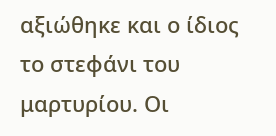αξιώθηκε και ο ίδιος το στεφάνι του μαρτυρίου. Οι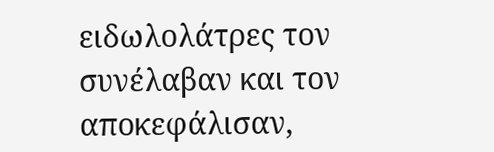ειδωλολάτρες τον συνέλαβαν και τον αποκεφάλισαν,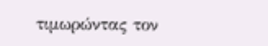τιμωρώντας τον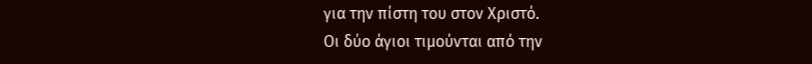για την πίστη του στον Χριστό.
Οι δύο άγιοι τιμούνται από την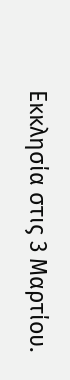Εκκλησία στις 3 Μαρτίου.